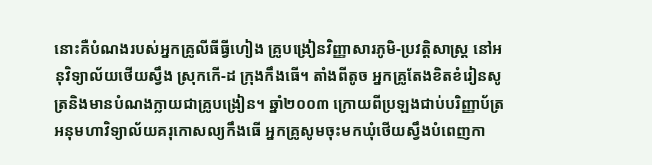នោះគឺបំណងរបស់អ្នកគ្រូលីធីធ្វីហៀង គ្រូបង្រៀនវិញ្ញាសារភូមិ-ប្រវត្តិសាស្រ្ត នៅអនុវិទ្យាល័យថើយស្វឹង ស្រុកកើ-ដ ក្រុងកឹងធើ។ តាំងពីតូច អ្នកគ្រូតែងខិតខំរៀនសូត្រនិងមានបំណងក្លាយជាគ្រូបង្រៀន។ ឆ្នាំ២០០៣ ក្រោយពីប្រឡងជាប់បរិញ្ញាប័ត្រ អនុមហាវិទ្យាល័យគរុកោសល្យកឹងធើ អ្នកគ្រូសូមចុះមកឃុំថើយស្វឹងបំពេញកា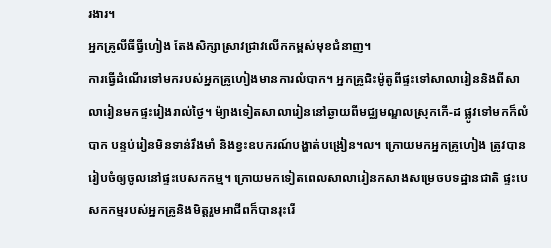រងារ។
អ្នកគ្រូលីធីធ្វីហៀង តែងសិក្សាស្រាវជ្រាវលើកកម្ពស់មុខជំនាញ។
ការធ្វើដំណើរទៅមករបស់អ្នកគ្រូហៀងមានការលំបាក។ អ្នកគ្រូជិះម៉ូតូពីផ្ទះទៅសាលារៀននិងពីសាលារៀនមកផ្ទះរៀងរាល់ថ្ងៃ។ ម៉្យាងទៀតសាលារៀននៅឆ្ងាយពីមជ្ឈមណ្ឌលស្រុកកើ-ដ ផ្លូវទៅមកក៏លំបាក បន្ទប់រៀនមិនទាន់រឹងមាំ និងខ្វះឧបករណ៍បង្ហាត់បង្រៀន។ល។ ក្រោយមកអ្នកគ្រូហៀង ត្រូវបានរៀបចំឲ្យចូលនៅផ្ទះបេសកកម្ម។ ក្រោយមកទៀតពេលសាលារៀនកសាងសម្រេចបទដ្ឋានជាតិ ផ្ទះបេសកកម្មរបស់អ្នកគ្រូនិងមិត្តរួមអាជីពក៏បានរុះរើ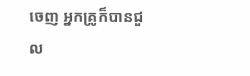ចេញ អ្នកគ្រូក៏បានជួល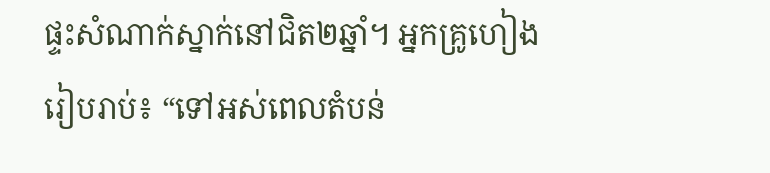ផ្ទះសំណាក់ស្នាក់នៅជិត២ឆ្នាំ។ អ្នកគ្រូហៀងរៀបរាប់៖ “ទៅអស់ពេលតំបន់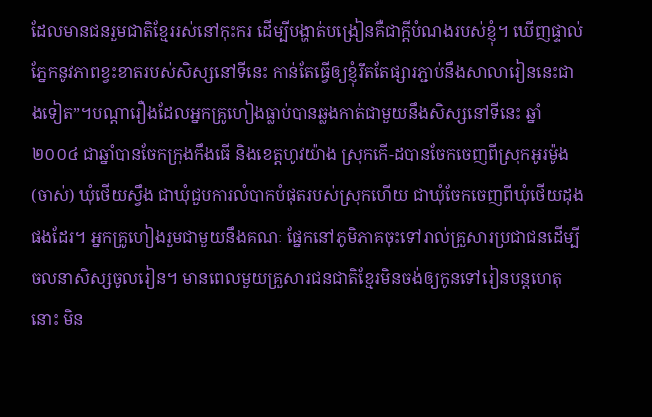ដែលមានជនរួមជាតិខ្មែររស់នៅកុះករ ដើម្បីបង្ហាត់បង្រៀនគឺជាក្តីបំណងរបស់ខ្ញុំ។ ឃើញផ្ទាល់ភ្នែកនូវភាពខ្វះខាតរបស់សិស្សនៅទីនេះ កាន់តែធេី្វឲ្យខ្ញុំរឹតតែផ្សារភ្ជាប់នឹងសាលារៀននេះជាងទៀត”។បណ្តារឿងដែលអ្នកគ្រូហៀងធ្លាប់បានឆ្លងកាត់ជាមួយនឹងសិស្សនៅទីនេះ ឆ្នាំ២០០៤ ជាឆ្នាំបានចែកក្រុងកឹងធើ និងខេត្តហូវយ៉ាង ស្រុកកើ-ដបានចែកចេញពីស្រុកអូរម៉ូង (ចាស់) ឃុំថើយស្វឹង ជាឃុំជួបការលំបាកបំផុតរបស់ស្រុកហើយ ជាឃុំចែកចេញពីឃុំថើយដុងផងដែរ។ អ្នកគ្រូហៀងរួមជាមួយនឹងគណៈ ផ្នែកនៅភូមិភាគចុះទៅរាល់គ្រួសារប្រជាជនដើម្បីចលនាសិស្សចូលរៀន។ មានពេលមួយគ្រួសារជនជាតិខ្មែរមិនចង់ឲ្យកូនទៅរៀនបន្តហេតុនោះ មិន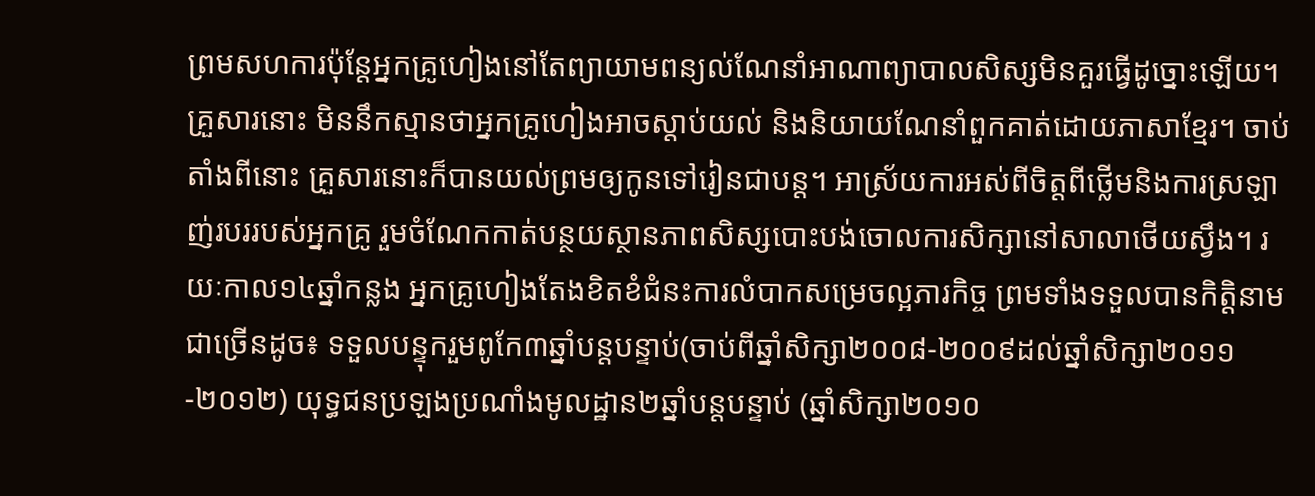ព្រមសហការប៉ុន្តែអ្នកគ្រូហៀងនៅតែព្យាយាមពន្យល់ណែនាំអាណាព្យាបាលសិស្សមិនគួរធ្វើដូច្នោះឡើយ។ គ្រួសារនោះ មិននឹកស្មានថាអ្នកគ្រូហៀងអាចស្តាប់យល់ និងនិយាយណែនាំពួកគាត់ដោយភាសាខ្មែរ។ ចាប់តាំងពីនោះ គ្រួសារនោះក៏បានយល់ព្រមឲ្យកូនទៅរៀនជាបន្ត។ អាស្រ័យការអស់ពីចិត្តពីថ្លើមនិងការស្រឡាញ់របររបស់អ្នកគ្រូ រួមចំណែកកាត់បន្ថយស្ថានភាពសិស្សបោះបង់ចោលការសិក្សានៅសាលាថើយស្វឹង។ រយៈកាល១៤ឆ្នាំកន្លង អ្នកគ្រូហៀងតែងខិតខំជំនះការលំបាកសម្រេចល្អភារកិច្ច ព្រមទាំងទទួលបានកិត្តិនាមជាច្រើនដូច៖ ទទួលបន្ទុករួមពូកែ៣ឆ្នាំបន្តបន្ទាប់(ចាប់ពីឆ្នាំសិក្សា២០០៨-២០០៩ដល់ឆ្នាំសិក្សា២០១១-២០១២) យុទ្ធជនប្រឡងប្រណាំងមូលដ្ឋាន២ឆ្នាំបន្តបន្ទាប់ (ឆ្នាំសិក្សា២០១០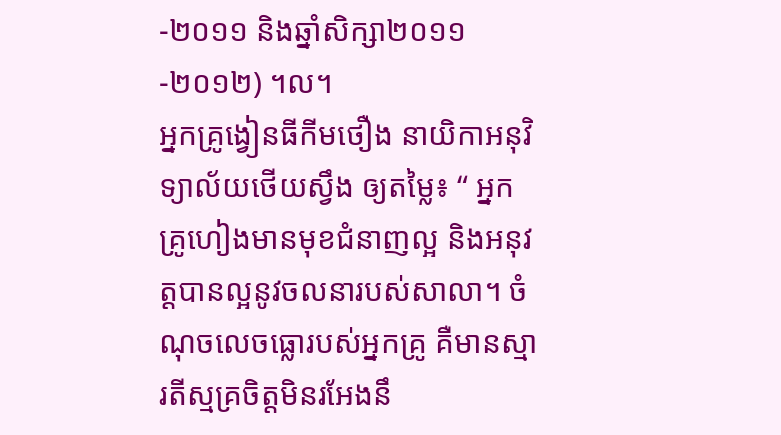-២០១១ និងឆ្នាំសិក្សា២០១១-២០១២) ។ល។
អ្នកគ្រូង្វៀនធីកីមថឿង នាយិកាអនុវិទ្យាល័យថើយស្វឹង ឲ្យតម្លៃ៖ “ អ្នកគ្រូហៀងមានមុខជំនាញល្អ និងអនុវត្តបានល្អនូវចលនារបស់សាលា។ ចំណុចលេចធ្លោរបស់អ្នកគ្រូ គឺមានស្មារតីស្មគ្រចិត្តមិនរអែងនឹ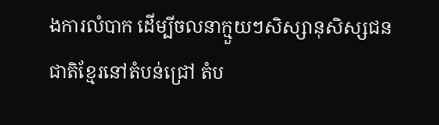ងការលំបាក ដើម្បីចលនាក្មួយៗសិស្សានុសិស្សជនជាតិខ្មែរនៅតំបន់ជ្រៅ តំប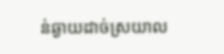ន់ឆ្ងាយដាច់ស្រយាល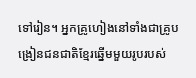ទៅរៀន។ អ្នកគ្រូហៀងនៅទាំងជាគ្រូបង្រៀនជនជាតិខ្មែរឆ្នើមមួយរូបរបស់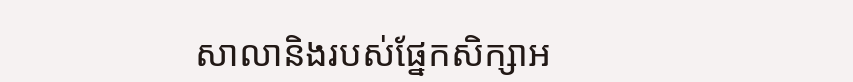សាលានិងរបស់ផ្នែកសិក្សាអ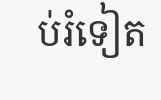ប់រំទៀត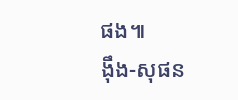ផង៕
ង៉ឹង-សុផន